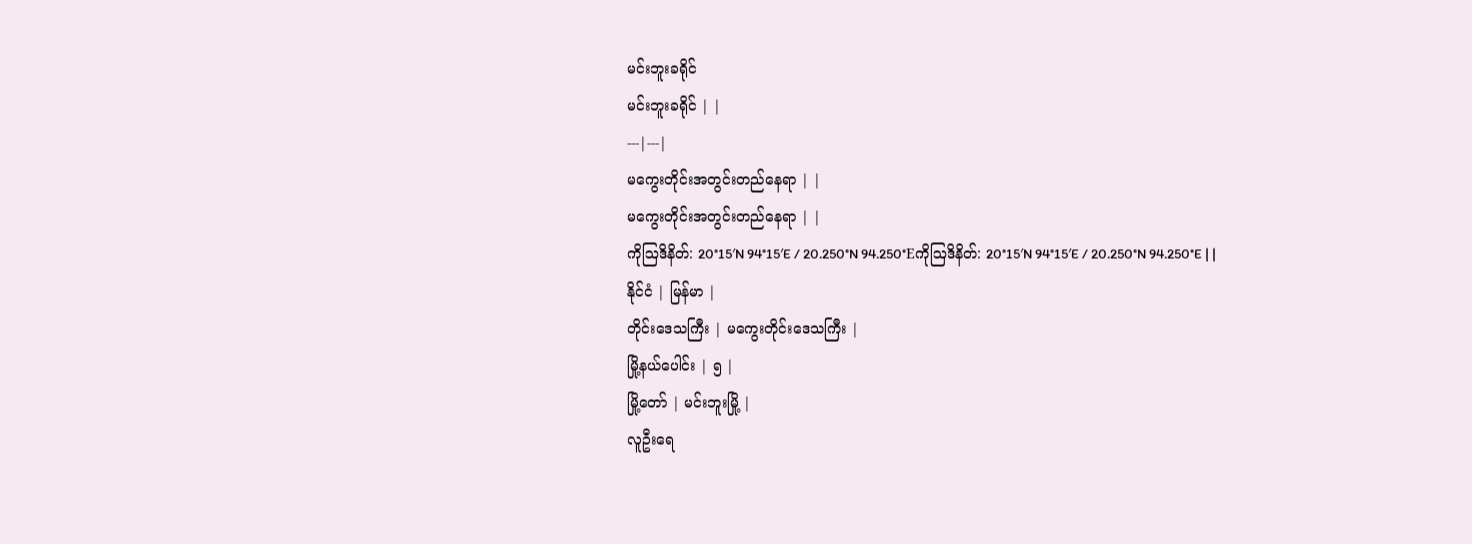မင်းဘူးခရိုင်
မင်းဘူးခရိုင် | |
---|---|
မကွေးတိုင်းအတွင်းတည်နေရာ | |
မကွေးတိုင်းအတွင်းတည်နေရာ | |
ကိုဩဒိနိတ်: 20°15′N 94°15′E / 20.250°N 94.250°Eကိုဩဒိနိတ်: 20°15′N 94°15′E / 20.250°N 94.250°E | |
နိုင်ငံ | မြန်မာ |
တိုင်းဒေသကြီး | မကွေးတိုင်းဒေသကြီး |
မြို့နယ်ပေါင်း | ၅ |
မြို့တော် | မင်းဘူးမြို့ |
လူဦးရေ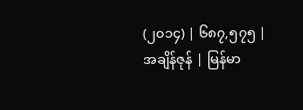(၂၀၁၄) | ၆၈၇,၅၇၅ |
အချိန်ဇုန် | မြန်မာ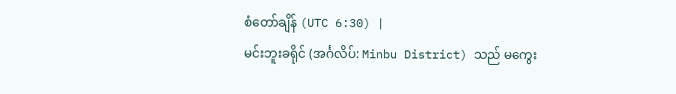စံတော်ချိန် (UTC 6:30) |
မင်းဘူးခရိုင် (အင်္ဂလိပ်: Minbu District) သည် မကွေး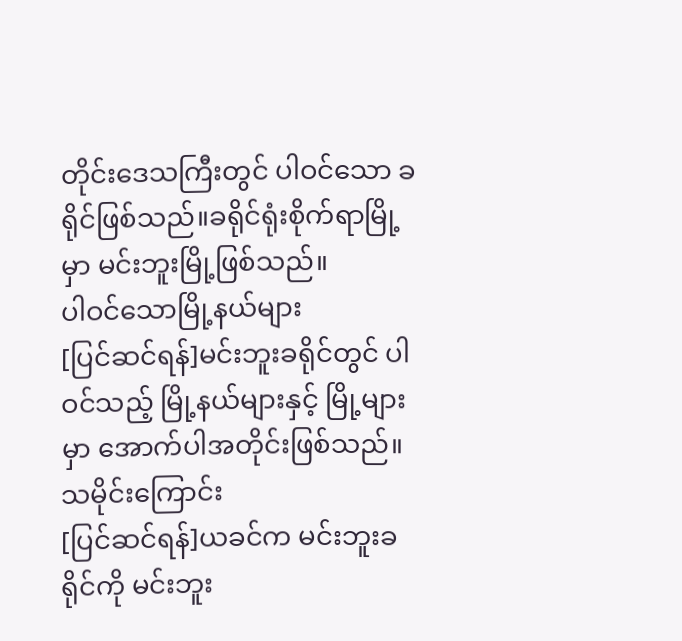တိုင်းဒေသကြီးတွင် ပါဝင်သော ခရိုင်ဖြစ်သည်။ခရိုင်ရုံးစိုက်ရာမြို့မှာ မင်းဘူးမြို့ဖြစ်သည်။
ပါဝင်သောမြို့နယ်များ
[ပြင်ဆင်ရန်]မင်းဘူးခရိုင်တွင် ပါဝင်သည့် မြို့နယ်များနှင့် မြို့များမှာ အောက်ပါအတိုင်းဖြစ်သည်။
သမိုင်းကြောင်း
[ပြင်ဆင်ရန်]ယခင်က မင်းဘူးခရိုင်ကို မင်းဘူး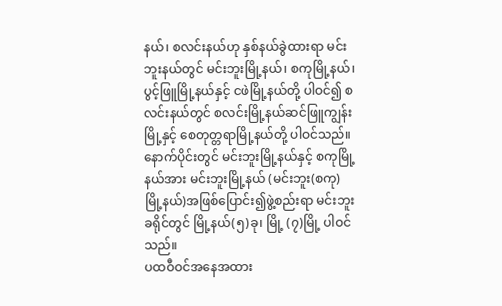နယ်၊ စလင်းနယ်ဟု နှစ်နယ်ခွဲထားရာ မင်းဘူးနယ်တွင် မင်းဘူးမြို့နယ်၊ စကုမြို့နယ်၊ ပွင့်ဖြူမြို့နယ်နှင့် ငဖဲမြို့နယ်တို့ ပါဝင်၍ စလင်းနယ်တွင် စလင်းမြို့နယ်ဆင်ဖြူကျွန်းမြို့နှင့် စေတုတ္တရာမြို့နယ်တို့ ပါဝင်သည်။နောက်ပိုင်းတွင် မင်းဘူးမြို့နယ်နှင့် စကုမြို့နယ်အား မင်းဘူးမြို့နယ် (မင်းဘူး(စကု)မြို့နယ်)အဖြစ်ပြောင်း၍ဖွဲ့စည်းရာ မင်းဘူးခရိုင်တွင် မြို့နယ်(၅)ခု၊ မြို့ (၇)မြို့ ပါဝင်သည်။
ပထဝီဝင်အနေအထား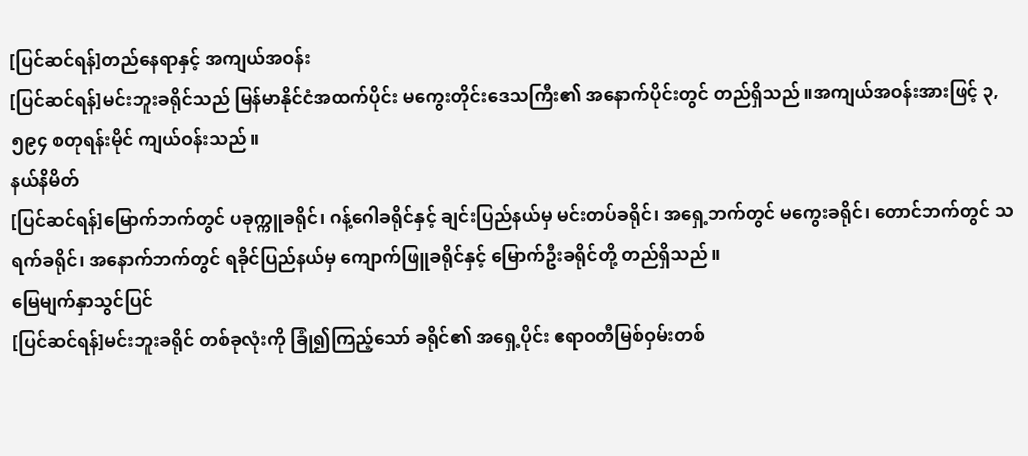[ပြင်ဆင်ရန်]တည်နေရာနှင့် အကျယ်အဝန်း
[ပြင်ဆင်ရန်]မင်းဘူးခရိုင်သည် မြန်မာနိုင်ငံအထက်ပိုင်း မကွေးတိုင်းဒေသကြီး၏ အနောက်ပိုင်းတွင် တည်ရှိသည်။အကျယ်အဝန်းအားဖြင့် ၃,၅၉၄ စတုရန်းမိုင် ကျယ်ဝန်းသည်။
နယ်နိမိတ်
[ပြင်ဆင်ရန်]မြောက်ဘက်တွင် ပခုက္ကူခရိုင်၊ ဂန့်ဂေါခရိုင်နှင့် ချင်းပြည်နယ်မှ မင်းတပ်ခရိုင်၊ အရှေ့ဘက်တွင် မကွေးခရိုင်၊ တောင်ဘက်တွင် သရက်ခရိုင်၊ အနောက်ဘက်တွင် ရခိုင်ပြည်နယ်မှ ကျောက်ဖြူခရိုင်နှင့် မြောက်ဦးခရိုင်တို့ တည်ရှိသည်။
မြေမျက်နှာသွင်ပြင်
[ပြင်ဆင်ရန်]မင်းဘူးခရိုင် တစ်ခုလုံးကို ခြုံ၍ကြည့်သော် ခရိုင်၏ အရှေ့ပိုင်း ဧရာဝတီမြစ်ဝှမ်းတစ်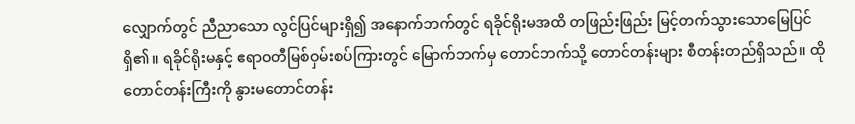လျှောက်တွင် ညီညာသော လွင်ပြင်များရှိ၍ အနောက်ဘက်တွင် ရခိုင်ရိုးမအထိ တဖြည်းဖြည်း မြင့်တက်သွားသောမြေပြင်ရှိ၏။ ရခိုင်ရိုးမနှင့် ဧရာဝတီမြစ်ဝှမ်းစပ်ကြားတွင် မြောက်ဘက်မှ တောင်ဘက်သို့ တောင်တန်းများ စီတန်းတည်ရှိသည်။ ထိုတောင်တန်းကြီးကို နွားမတောင်တန်း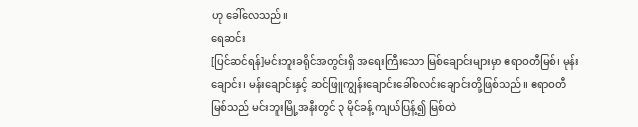ဟု ခေါ်လေသည်။
ရေဆင်း
[ပြင်ဆင်ရန်]မင်းဘူးခရိုင်အတွင်းရှိ အရေးကြီးသော မြစ်ချောင်းများမှာ ဧရာဝတီမြစ်၊ မုန်းချောင်း၊ မန်းချောင်းနှင့် ဆင်ဖြူကျွန်းချောင်းခေါ်စလင်းချောင်းတို့ဖြစ်သည်။ ဧရာဝတီမြစ်သည် မင်းဘူးမြို့အနီးတွင် ၃ မိုင်ခန့် ကျယ်ပြန့်၍ မြစ်ထဲ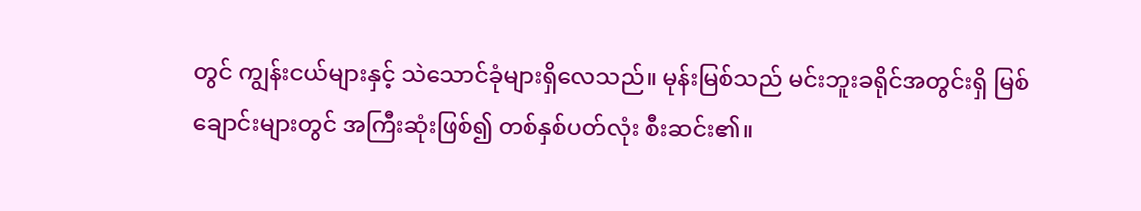တွင် ကျွန်းငယ်များနှင့် သဲသောင်ခုံများရှိလေသည်။ မုန်းမြစ်သည် မင်းဘူးခရိုင်အတွင်းရှိ မြစ်ချောင်းများတွင် အကြီးဆုံးဖြစ်၍ တစ်နှစ်ပတ်လုံး စီးဆင်း၏။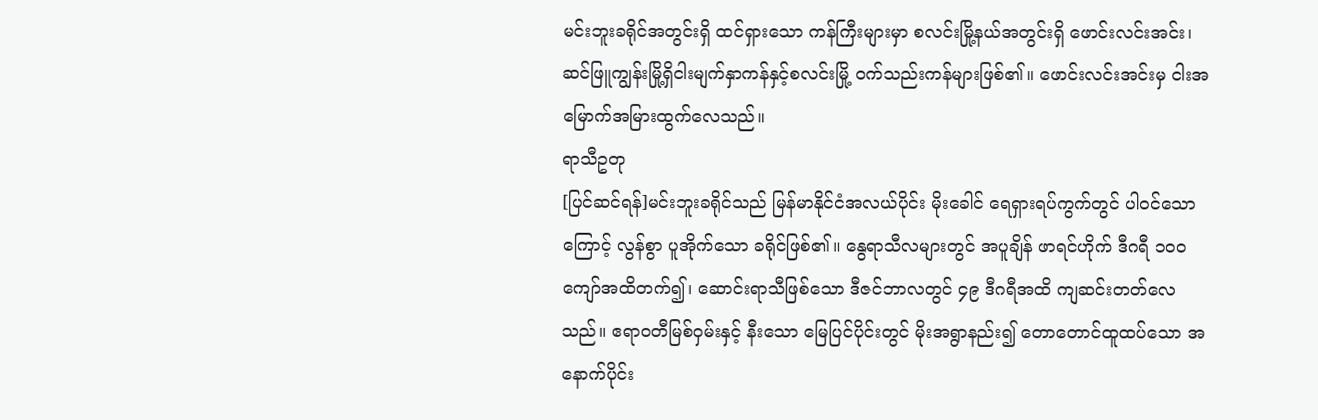မင်းဘူးခရိုင်အတွင်းရှိ ထင်ရှားသော ကန်ကြီးများမှာ စလင်းမြို့နယ်အတွင်းရှိ ဖောင်းလင်းအင်း၊ဆင်ဖြူကျွန်းမြို့ရှိငါးမျက်နှာကန်နှင့်စလင်းမြို့ ဝက်သည်းကန်များဖြစ်၏။ ဖောင်းလင်းအင်းမှ ငါးအမြောက်အမြားထွက်လေသည်။
ရာသီဥတု
[ပြင်ဆင်ရန်]မင်းဘူးခရိုင်သည် မြန်မာနိုင်ငံအလယ်ပိုင်း မိုးခေါင် ရေရှားရပ်ကွက်တွင် ပါဝင်သောကြောင့် လွန်စွာ ပူအိုက်သော ခရိုင်ဖြစ်၏။ နွေရာသီလများတွင် အပူချိန် ဖာရင်ဟိုက် ဒီဂရီ ၁ဝဝ ကျော်အထိတက်၍၊ ဆောင်းရာသီဖြစ်သော ဒီဇင်ဘာလတွင် ၄၉ ဒီဂရီအထိ ကျဆင်းတတ်လေသည်။ ဧရာဝတီမြစ်ဝှမ်းနှင့် နီးသော မြေပြင်ပိုင်းတွင် မိုးအရွာနည်း၍ တောတောင်ထူထပ်သော အနောက်ပိုင်း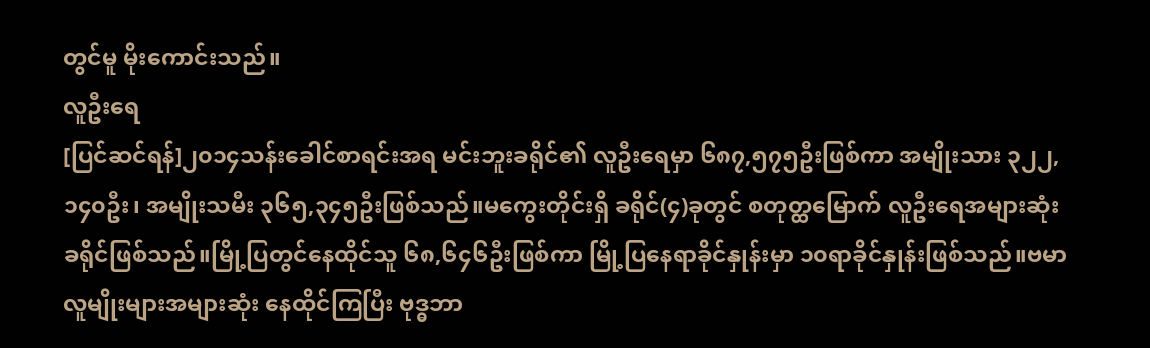တွင်မူ မိုးကောင်းသည်။
လူဦးရေ
[ပြင်ဆင်ရန်]၂၀၁၄သန်းခေါင်စာရင်းအရ မင်းဘူးခရိုင်၏ လူဦးရေမှာ ၆၈၇,၅၇၅ဦးဖြစ်ကာ အမျိုးသား ၃၂၂,၁၄၀ဦး၊ အမျိုးသမီး ၃၆၅,၃၄၅ဦးဖြစ်သည်။မကွေးတိုင်းရှိ ခရိုင်(၄)ခုတွင် စတုတ္ထမြောက် လူဦးရေအများဆုံးခရိုင်ဖြစ်သည်။မြို့ပြတွင်နေထိုင်သူ ၆၈,၆၄၆ဦးဖြစ်ကာ မြို့ပြနေရာခိုင်နှုန်းမှာ ၁၀ရာခိုင်နှုန်းဖြစ်သည်။ဗမာလူမျိုးများအများဆုံး နေထိုင်ကြပြီး ဗုဒ္ဓဘာ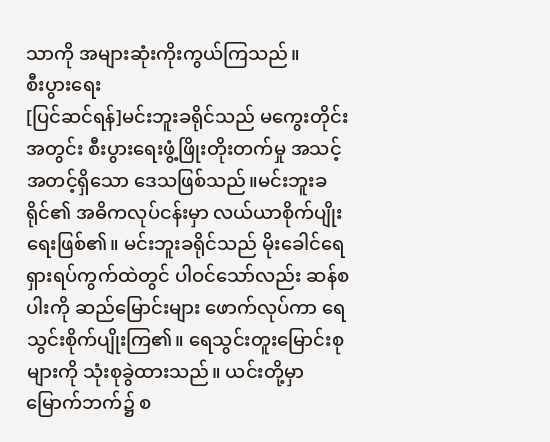သာကို အများဆုံးကိုးကွယ်ကြသည်။
စီးပွားရေး
[ပြင်ဆင်ရန်]မင်းဘူးခရိုင်သည် မကွေးတိုင်းအတွင်း စီးပွားရေးဖွံ့ဖြိုးတိုးတက်မှု အသင့်အတင့်ရှိသော ဒေသဖြစ်သည်။မင်းဘူးခရိုင်၏ အဓိကလုပ်ငန်းမှာ လယ်ယာစိုက်ပျိုးရေးဖြစ်၏။ မင်းဘူးခရိုင်သည် မိုးခေါင်ရေရှားရပ်ကွက်ထဲတွင် ပါဝင်သော်လည်း ဆန်စပါးကို ဆည်မြောင်းများ ဖောက်လုပ်ကာ ရေသွင်းစိုက်ပျိုးကြ၏။ ရေသွင်းတူးမြောင်းစုများကို သုံးစုခွဲထားသည်။ ယင်းတို့မှာ မြောက်ဘက်၌ စ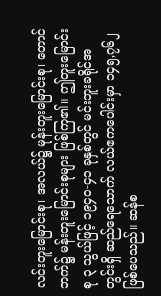လင်းတူးမြောင်းစု၊ အလယ်၌ မုန်းတူးမြောင်းစု၊ တောင်ဘက်၌ မန်းတူးမြောင်းစုများ ဖြစ်ကြ၏။ ဤတူးမြောင်းစု ၃ သွယ်ဖြင့် ၁၉၄ဝ-၄၁ ခုနှစ်တွင် မင်းဘူးခရိုင်အတွင်းရှိ ဆည်ရေသောက် လယ်ဧကပေါင်းမှာ ၁၄၅,၇၆၂ ဖြစ်ပေသည်။ ဆန်စ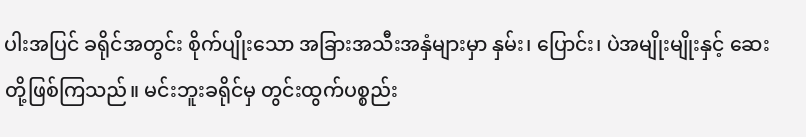ပါးအပြင် ခရိုင်အတွင်း စိုက်ပျိုးသော အခြားအသီးအနှံများမှာ နှမ်း၊ ပြောင်း၊ ပဲအမျိုးမျိုးနှင့် ဆေးတို့ဖြစ်ကြသည်။ မင်းဘူးခရိုင်မှ တွင်းထွက်ပစ္စည်း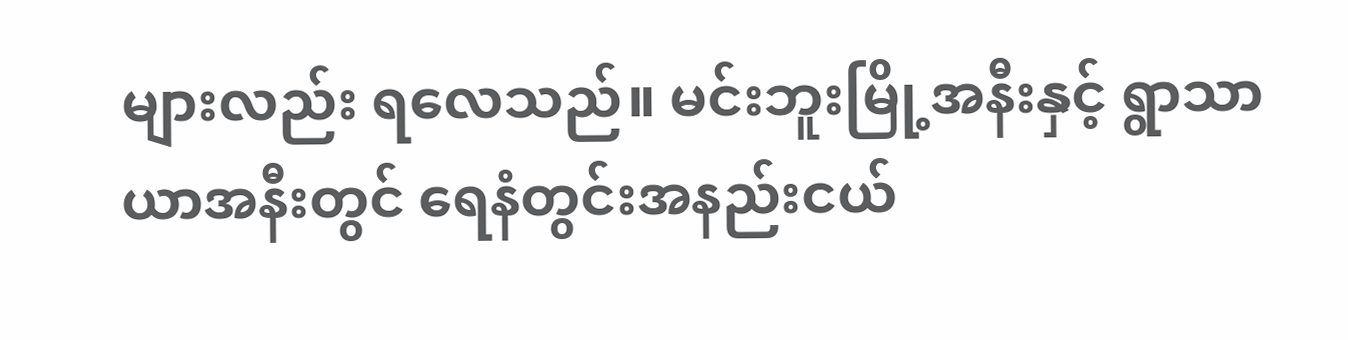များလည်း ရလေသည်။ မင်းဘူးမြို့အနီးနှင့် ရွာသာယာအနီးတွင် ရေနံတွင်းအနည်းငယ်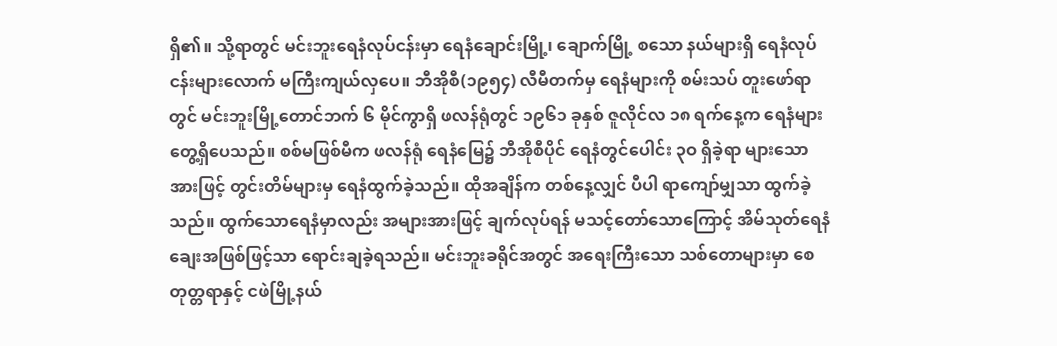ရှိ၏။ သို့ရာတွင် မင်းဘူးရေနံလုပ်ငန်းမှာ ရေနံချောင်းမြို့၊ ချောက်မြို့ စသော နယ်များရှိ ရေနံလုပ်ငန်းများလောက် မကြီးကျယ်လှပေ။ ဘီအိုစီ(၁၉၅၄) လီမီတက်မှ ရေနံများကို စမ်းသပ် တူးဖော်ရာတွင် မင်းဘူးမြို့တောင်ဘက် ၆ မိုင်ကွာရှိ ဖလန်ရုံတွင် ၁၉၆၁ ခုနှစ် ဇူလိုင်လ ၁၈ ရက်နေ့က ရေနံများ တွေ့ရှိပေသည်။ စစ်မဖြစ်မီက ဖလန်ရုံ ရေနံမြေ၌ ဘီအိုစီပိုင် ရေနံတွင်ပေါင်း ၃ဝ ရှိခဲ့ရာ များသောအားဖြင့် တွင်းတိမ်များမှ ရေနံထွက်ခဲ့သည်။ ထိုအချိန်က တစ်နေ့လျှင် ပီပါ ရာကျော်မျှသာ ထွက်ခဲ့သည်။ ထွက်သောရေနံမှာလည်း အများအားဖြင့် ချက်လုပ်ရန် မသင့်တော်သောကြောင့် အိမ်သုတ်ရေနံချေးအဖြစ်ဖြင့်သာ ရောင်းချခဲ့ရသည်။ မင်းဘူးခရိုင်အတွင် အရေးကြီးသော သစ်တောများမှာ စေတုတ္တရာနှင့် ငဖဲမြို့နယ်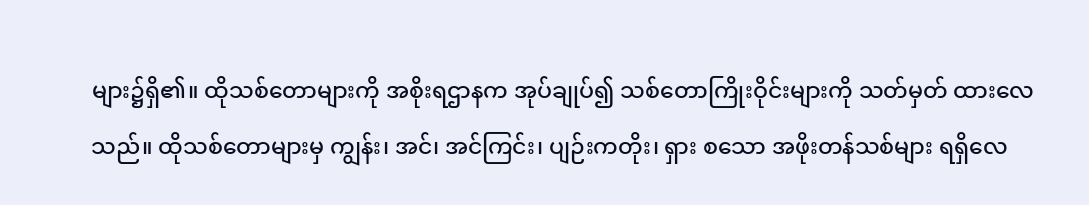များ၌ရှိ၏။ ထိုသစ်တောများကို အစိုးရဌာနက အုပ်ချုပ်၍ သစ်တောကြိုးဝိုင်းများကို သတ်မှတ် ထားလေသည်။ ထိုသစ်တောများမှ ကျွန်း၊ အင်၊ အင်ကြင်း၊ ပျဉ်းကတိုး၊ ရှား စသော အဖိုးတန်သစ်များ ရရှိလေ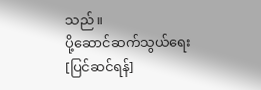သည်။
ပို့ဆောင်ဆက်သွယ်ရေး
[ပြင်ဆင်ရန်]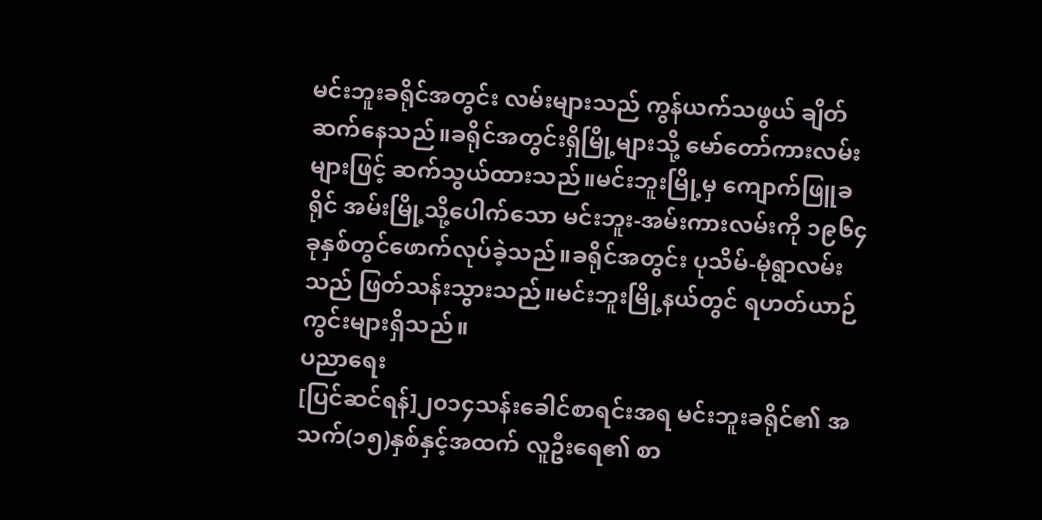မင်းဘူးခရိုင်အတွင်း လမ်းများသည် ကွန်ယက်သဖွယ် ချိတ်ဆက်နေသည်။ခရိုင်အတွင်းရှိမြို့များသို့ မော်တော်ကားလမ်းများဖြင့် ဆက်သွယ်ထားသည်။မင်းဘူးမြို့မှ ကျောက်ဖြူခရိုင် အမ်းမြို့သို့ပေါက်သော မင်းဘူး-အမ်းကားလမ်းကို ၁၉၆၄ ခုနှစ်တွင်ဖောက်လုပ်ခဲ့သည်။ခရိုင်အတွင်း ပုသိမ်-မုံရွာလမ်းသည် ဖြတ်သန်းသွားသည်။မင်းဘူးမြို့နယ်တွင် ရဟတ်ယာဉ်ကွင်းများရှိသည်။
ပညာရေး
[ပြင်ဆင်ရန်]၂၀၁၄သန်းခေါင်စာရင်းအရ မင်းဘူးခရိုင်၏ အသက်(၁၅)နှစ်နှင့်အထက် လူဦးရေ၏ စာ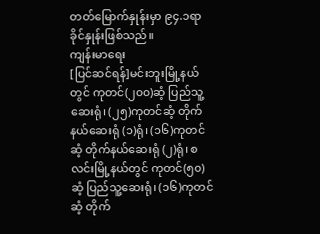တတ်မြောက်နှုန်းမှာ ၉၄.၁ရာခိုင်နှုန်းဖြစ်သည်။
ကျန်းမာရေး
[ပြင်ဆင်ရန်]မင်းဘူးမြို့နယ်တွင် ကုတင်(၂၀၀)ဆံ့ ပြည်သူ့ဆေးရုံ၊ (၂၅)ကုတင်ဆံ့ တိုက်နယ်ဆေးရုံ (၁)ရုံ၊ (၁၆)ကုတင်ဆံ့ တိုက်နယ်ဆေးရုံ (၂)ရုံ၊ စလင်းမြို့နယ်တွင် ကုတင်(၅၀)ဆံ့ ပြည်သူ့ဆေးရုံ၊ (၁၆)ကုတင်ဆံ့ တိုက်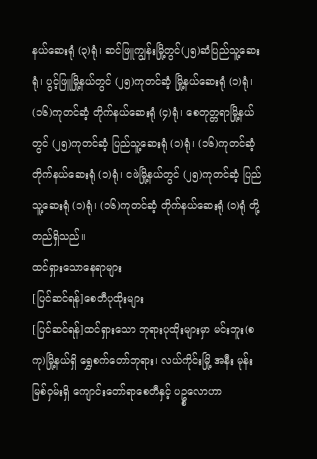နယ်ဆေးရုံ (၃)ရုံ၊ ဆင်ဖြူကျွန်းမြို့တွင်(၂၅)ဆံပြည်သူ့ဆေးရုံ၊ ပွင့်ဖြူမြို့နယ်တွင် (၂၅)ကုတင်ဆံ့ မြို့နယ်ဆေးရုံ (၁)ရုံ၊ (၁၆)ကုတင်ဆံ့ တိုက်နယ်ဆေးရုံ (၄)ရုံ၊ စေတုတ္တရာမြို့နယ်တွင် (၂၅)ကုတင်ဆံ့ ပြည်သူ့ဆေးရုံ (၁)ရုံ၊ (၁၆)ကုတင်ဆံ့ တိုက်နယ်ဆေးရုံ (၁)ရုံ၊ ငဖဲမြို့နယ်တွင် (၂၅)ကုတင်ဆံ့ ပြည်သူ့ဆေးရုံ (၁)ရုံ၊ (၁၆)ကုတင်ဆံ့ တိုက်နယ်ဆေးရုံ (၁)ရုံ တို့တည်ရှိသည်။
ထင်ရှားသောနေရာများ
[ပြင်ဆင်ရန်]စေတီပုထိုးများ
[ပြင်ဆင်ရန်]ထင်ရှားသော ဘုရားပုထိုးများမှာ မင်းဘူး(စကု)မြို့နယ်ရှိ ရွှေစက်တော်ဘုရား၊ လယ်ကိုင်းမြို့ အနီး မုန်းမြစ်ဝှမ်းရှိ ကျောင်းတော်ရာစေတီနှင့် ပဥ္စလောဟာ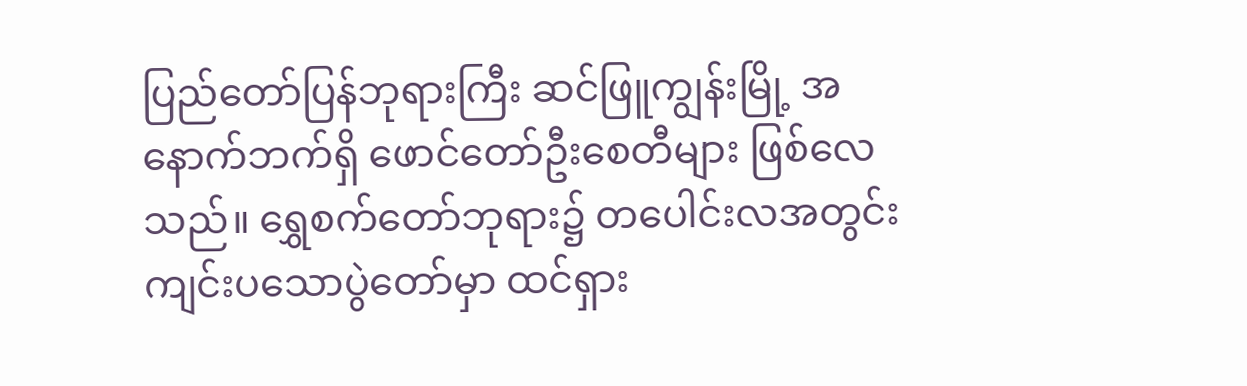ပြည်တော်ပြန်ဘုရားကြီး ဆင်ဖြူကျွန်းမြို့ အနောက်ဘက်ရှိ ဖောင်တော်ဦးစေတီများ ဖြစ်လေသည်။ ရွှေစက်တော်ဘုရား၌ တပေါင်းလအတွင်း ကျင်းပသောပွဲတော်မှာ ထင်ရှား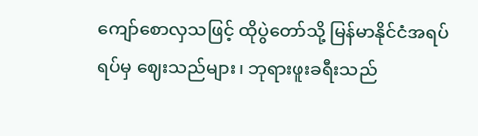ကျော်စောလှသဖြင့် ထိုပွဲတော်သို့ မြန်မာနိုင်ငံအရပ်ရပ်မှ ဈေးသည်များ၊ ဘုရားဖူးခရီးသည်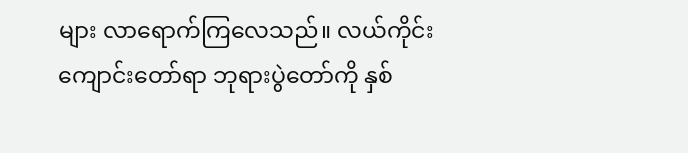များ လာရောက်ကြလေသည်။ လယ်ကိုင်းကျောင်းတော်ရာ ဘုရားပွဲတော်ကို နှစ်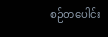စဉ်တပေါင်း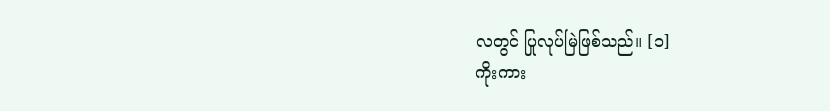လတွင် ပြုလုပ်မြဲဖြစ်သည်။ [၁]
ကိုးကား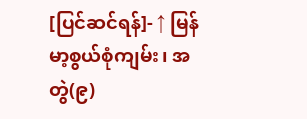[ပြင်ဆင်ရန်]- ↑ မြန်မာ့စွယ်စုံကျမ်း၊ အတွဲ(၉)